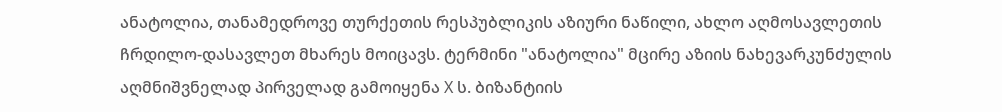ანატოლია, თანამედროვე თურქეთის რესპუბლიკის აზიური ნაწილი, ახლო აღმოსავლეთის ჩრდილო-დასავლეთ მხარეს მოიცავს. ტერმინი "ანატოლია" მცირე აზიის ნახევარკუნძულის აღმნიშვნელად პირველად გამოიყენა X ს. ბიზანტიის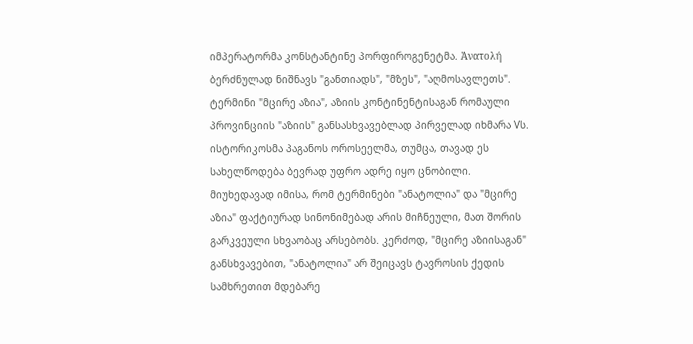იმპერატორმა კონსტანტინე პორფიროგენეტმა. Ἀνατολή ბერძნულად ნიშნავს "განთიადს", "მზეს", "აღმოსავლეთს". ტერმინი "მცირე აზია", აზიის კონტინენტისაგან რომაული პროვინციის "აზიის" განსასხვავებლად პირველად იხმარა Vს. ისტორიკოსმა პაგანოს ოროსეელმა, თუმცა, თავად ეს სახელწოდება ბევრად უფრო ადრე იყო ცნობილი. მიუხედავად იმისა, რომ ტერმინები "ანატოლია" და "მცირე აზია" ფაქტიურად სინონიმებად არის მიჩნეული, მათ შორის გარკვეული სხვაობაც არსებობს. კერძოდ, "მცირე აზიისაგან" განსხვავებით, "ანატოლია" არ შეიცავს ტავროსის ქედის სამხრეთით მდებარე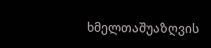ხმელთაშუაზღვის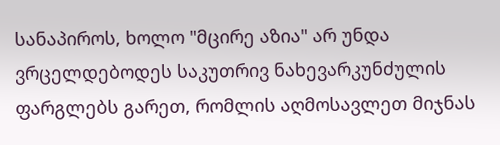სანაპიროს, ხოლო "მცირე აზია" არ უნდა ვრცელდებოდეს საკუთრივ ნახევარკუნძულის ფარგლებს გარეთ, რომლის აღმოსავლეთ მიჯნას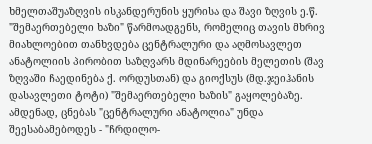ხმელთაშუაზღვის ისკანდერუნის ყურისა და შავი ზღვის ე.წ. "შემაერთებელი ხაზი" წარმოადგენს, რომელიც თავის მხრივ მიახლოებით თანხვდება ცენტრალური და აღმოსავლეთ ანატოლიის პირობით საზღვარს მდინარეების მელეთის (შავ ზღვაში ჩაედინება ქ. ორდუსთან) და გიოქსუს (მდ.ჯეიჰანის დასავლეთი ტოტი) "შემაერთებელი ხაზის" გაყოლებაზე. ამდენად, ცნებას "ცენტრალური ანატოლია" უნდა შეესაბამებოდეს - "ჩრდილო-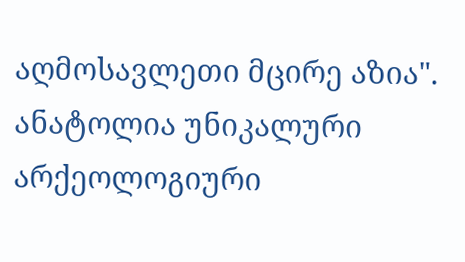აღმოსავლეთი მცირე აზია". ანატოლია უნიკალური არქეოლოგიური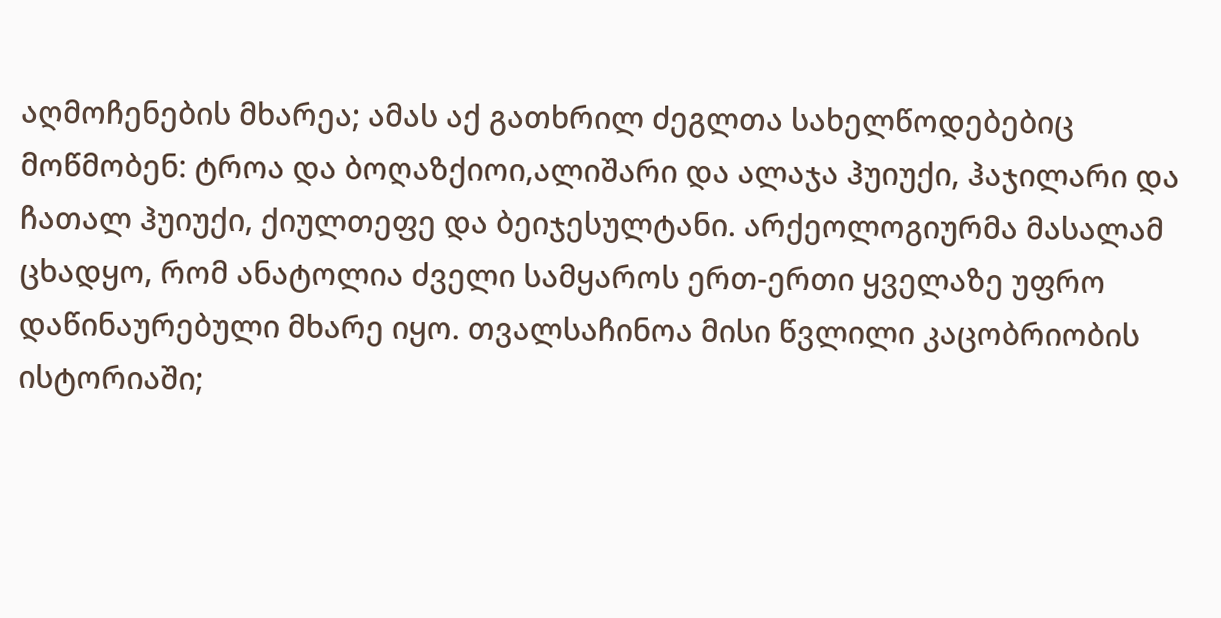აღმოჩენების მხარეა; ამას აქ გათხრილ ძეგლთა სახელწოდებებიც მოწმობენ: ტროა და ბოღაზქიოი,ალიშარი და ალაჯა ჰუიუქი, ჰაჯილარი და ჩათალ ჰუიუქი, ქიულთეფე და ბეიჯესულტანი. არქეოლოგიურმა მასალამ ცხადყო, რომ ანატოლია ძველი სამყაროს ერთ-ერთი ყველაზე უფრო დაწინაურებული მხარე იყო. თვალსაჩინოა მისი წვლილი კაცობრიობის ისტორიაში;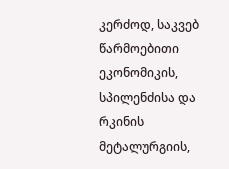კერძოდ, საკვებ წარმოებითი ეკონომიკის, სპილენძისა და რკინის მეტალურგიის,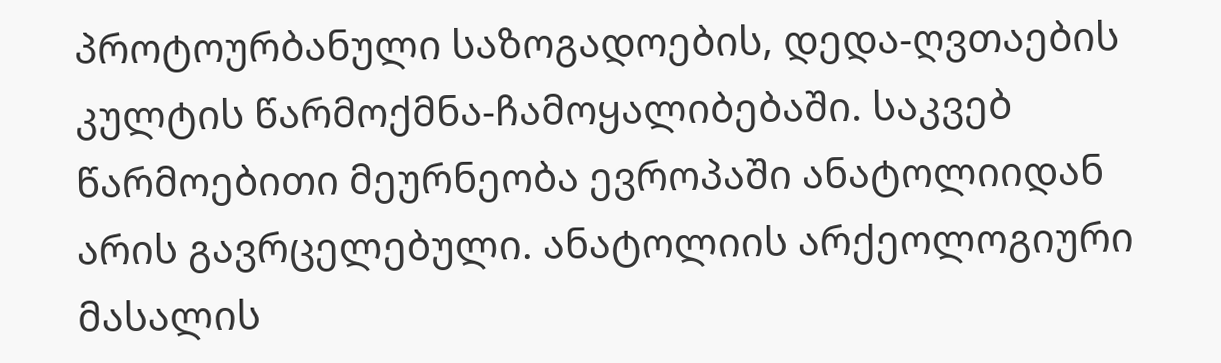პროტოურბანული საზოგადოების, დედა-ღვთაების კულტის წარმოქმნა-ჩამოყალიბებაში. საკვებ წარმოებითი მეურნეობა ევროპაში ანატოლიიდან არის გავრცელებული. ანატოლიის არქეოლოგიური მასალის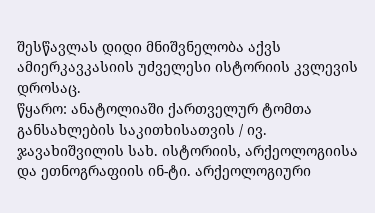შესწავლას დიდი მნიშვნელობა აქვს ამიერკავკასიის უძველესი ისტორიის კვლევის დროსაც.
წყარო: ანატოლიაში ქართველურ ტომთა განსახლების საკითხისათვის / ივ. ჯავახიშვილის სახ. ისტორიის, არქეოლოგიისა და ეთნოგრაფიის ინ-ტი. არქეოლოგიური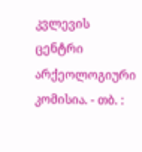კვლევის ცენტრი არქეოლოგიური კომისია. - თბ. :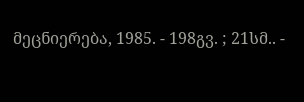მეცნიერება, 1985. - 198გვ. ; 21სმ.. -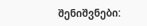შენიშვნები: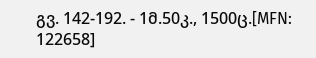გვ. 142-192. - 1მ.50კ., 1500ც.[MFN: 122658]